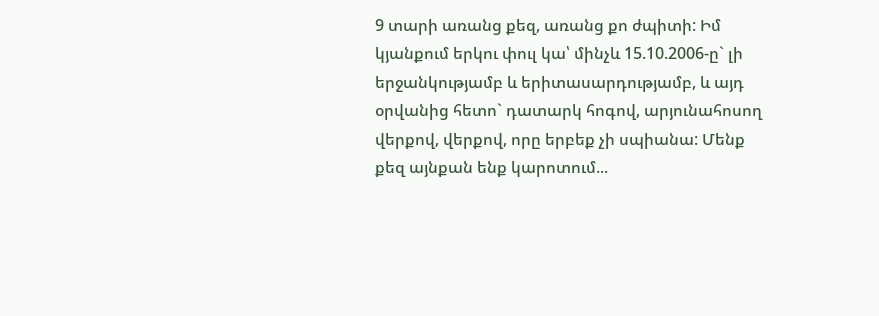9 տարի առանց քեզ, առանց քո ժպիտի: Իմ կյանքում երկու փուլ կա՝ մինչև 15.10.2006-ը` լի երջանկությամբ և երիտասարդությամբ, և այդ օրվանից հետո` դատարկ հոգով, արյունահոսող վերքով, վերքով, որը երբեք չի սպիանա: Մենք քեզ այնքան ենք կարոտում...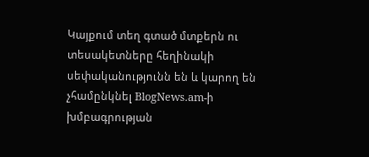Կայքում տեղ գտած մտքերն ու տեսակետները հեղինակի սեփականությունն են և կարող են չհամընկնել BlogNews.am-ի խմբագրության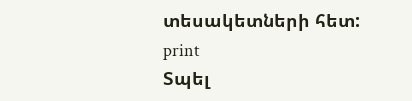տեսակետների հետ:
print
Տպել